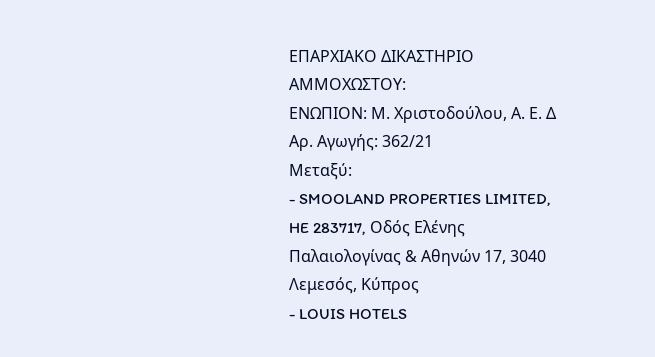ΕΠΑΡΧΙΑΚΟ ΔΙΚΑΣΤΗΡΙΟ ΑΜΜΟΧΩΣΤΟΥ:
ΕΝΩΠΙΟΝ: Μ. Χριστοδούλου, Α. Ε. Δ
Αρ. Αγωγής: 362/21
Μεταξύ:
- SMOOLAND PROPERTIES LIMITED, HE 283717, Οδός Ελένης Παλαιολογίνας & Αθηνών 17, 3040 Λεμεσός, Κύπρος
- LOUIS HOTELS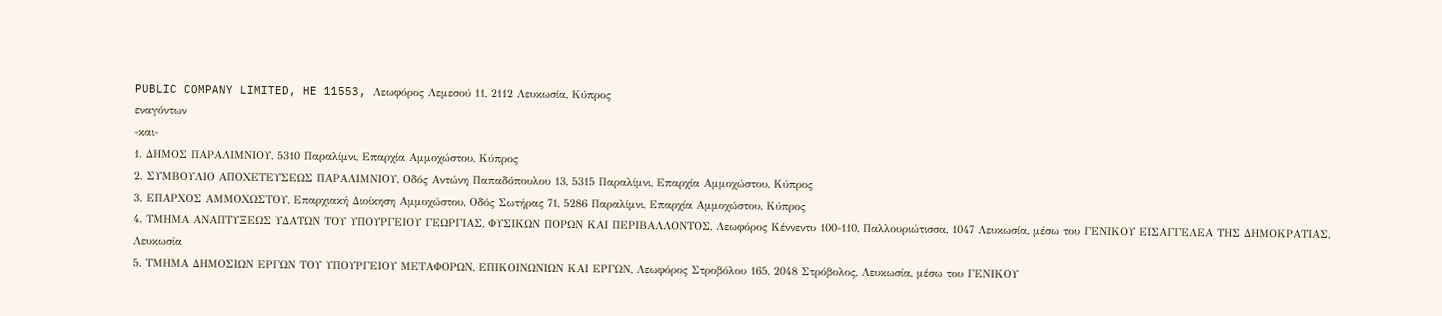PUBLIC COMPANY LIMITED, HE 11553, Λεωφόρος Λεμεσού 11, 2112 Λευκωσία, Κύπρος
εναγόντων
-και-
1. ΔΗΜΟΣ ΠΑΡΑΛΙΜΝΙΟΥ, 5310 Παραλίμνι, Επαρχία Αμμοχώστου, Κύπρος
2. ΣΥΜΒΟΥΛΙΟ ΑΠΟΧΕΤΕΥΣΕΩΣ ΠΑΡΑΛΙΜΝΙΟΥ, Οδός Αντώνη Παπαδόπουλου 13, 5315 Παραλίμνι, Επαρχία Αμμοχώστου, Κύπρος
3. ΕΠΑΡΧΟΣ ΑΜΜΟΧΩΣΤΟΥ, Επαρχιακή Διοίκηση Αμμοχώστου, Οδός Σωτήρας 71, 5286 Παραλίμνι, Επαρχία Αμμοχώστου, Κύπρος
4. ΤΜΗΜΑ ΑΝΑΠΤΥΞΕΩΣ ΥΔΑΤΩΝ ΤΟΥ ΥΠΟΥΡΓΕΙΟΥ ΓΕΩΡΓΙΑΣ, ΦΥΣΙΚΩΝ ΠΟΡΩΝ ΚΑΙ ΠΕΡΙΒΑΛΛΟΝΤΟΣ, Λεωφόρος Κέννεντυ 100-110, Παλλουριώτισσα, 1047 Λευκωσία, μέσω του ΓΕΝΙΚΟΥ ΕΙΣΑΓΓΕΛΕΑ ΤΗΣ ΔΗΜΟΚΡΑΤΙΑΣ, Λευκωσία
5. ΤΜΗΜΑ ΔΗΜΟΣΙΩΝ ΕΡΓΩΝ ΤΟΥ ΥΠΟΥΡΓΕΙΟΥ ΜΕΤΑΦΟΡΩΝ, ΕΠΙΚΟΙΝΩΝΙΩΝ ΚΑΙ ΕΡΓΩΝ, Λεωφόρος Στροβόλου 165, 2048 Στρόβολος, Λευκωσία, μέσω του ΓΕΝΙΚΟΥ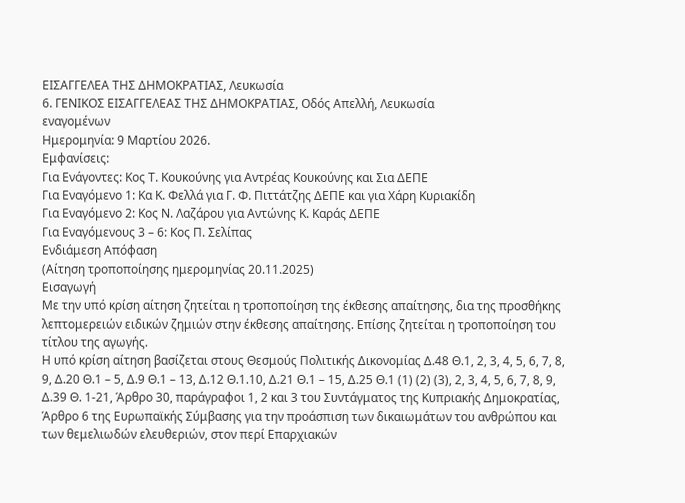ΕΙΣΑΓΓΕΛΕΑ ΤΗΣ ΔΗΜΟΚΡΑΤΙΑΣ, Λευκωσία
6. ΓΕΝΙΚΟΣ ΕΙΣΑΓΓΕΛΕΑΣ ΤΗΣ ΔΗΜΟΚΡΑΤΙΑΣ, Οδός Απελλή, Λευκωσία
εναγομένων
Ημερομηνία: 9 Μαρτίου 2026.
Εμφανίσεις:
Για Ενάγοντες: Κος Τ. Κουκούνης για Αντρέας Κουκούνης και Σια ΔΕΠΕ
Για Εναγόμενο 1: Κα Κ. Φελλά για Γ. Φ. Πιττάτζης ΔΕΠΕ και για Χάρη Κυριακίδη
Για Εναγόμενο 2: Κος Ν. Λαζάρου για Αντώνης Κ. Καράς ΔΕΠΕ
Για Εναγόμενους 3 – 6: Κος Π. Σελίπας
Ενδιάμεση Απόφαση
(Αίτηση τροποποίησης ημερομηνίας 20.11.2025)
Εισαγωγή
Με την υπό κρίση αίτηση ζητείται η τροποποίηση της έκθεσης απαίτησης, δια της προσθήκης λεπτομερειών ειδικών ζημιών στην έκθεσης απαίτησης. Επίσης ζητείται η τροποποίηση του τίτλου της αγωγής.
Η υπό κρίση αίτηση βασίζεται στους Θεσμούς Πολιτικής Δικονομίας Δ.48 Θ.1, 2, 3, 4, 5, 6, 7, 8, 9, Δ.20 Θ.1 – 5, Δ.9 Θ.1 – 13, Δ.12 Θ.1.10, Δ.21 Θ.1 – 15, Δ.25 Θ.1 (1) (2) (3), 2, 3, 4, 5, 6, 7, 8, 9, Δ.39 Θ. 1-21, Άρθρο 30, παράγραφοι 1, 2 και 3 του Συντάγματος της Κυπριακής Δημοκρατίας, Άρθρο 6 της Ευρωπαϊκής Σύμβασης για την προάσπιση των δικαιωμάτων του ανθρώπου και των θεμελιωδών ελευθεριών, στον περί Επαρχιακών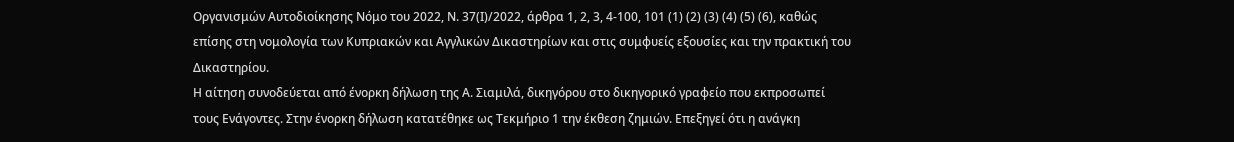Οργανισμών Αυτοδιοίκησης Νόμο του 2022, Ν. 37(Ι)/2022, άρθρα 1, 2, 3, 4-100, 101 (1) (2) (3) (4) (5) (6), καθώς επίσης στη νομολογία των Κυπριακών και Αγγλικών Δικαστηρίων και στις συμφυείς εξουσίες και την πρακτική του Δικαστηρίου.
Η αίτηση συνοδεύεται από ένορκη δήλωση της Α. Σιαμιλά, δικηγόρου στο δικηγορικό γραφείο που εκπροσωπεί τους Ενάγοντες. Στην ένορκη δήλωση κατατέθηκε ως Τεκμήριο 1 την έκθεση ζημιών. Επεξηγεί ότι η ανάγκη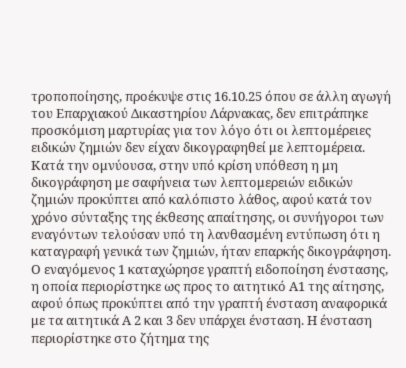τροποποίησης, προέκυψε στις 16.10.25 όπου σε άλλη αγωγή του Επαρχιακού Δικαστηρίου Λάρνακας, δεν επιτράπηκε προσκόμιση μαρτυρίας για τον λόγο ότι οι λεπτομέρειες ειδικών ζημιών δεν είχαν δικογραφηθεί με λεπτομέρεια. Κατά την ομνύουσα, στην υπό κρίση υπόθεση η μη δικογράφηση με σαφήνεια των λεπτομερειών ειδικών ζημιών προκύπτει από καλόπιστο λάθος, αφού κατά τον χρόνο σύνταξης της έκθεσης απαίτησης, οι συνήγοροι των εναγόντων τελούσαν υπό τη λανθασμένη εντύπωση ότι η καταγραφή γενικά των ζημιών, ήταν επαρκής δικογράφηση.
Ο εναγόμενος 1 καταχώρησε γραπτή ειδοποίηση ένστασης, η οποία περιορίστηκε ως προς το αιτητικό Α1 της αίτησης, αφού όπως προκύπτει από την γραπτή ένσταση αναφορικά με τα αιτητικά Α 2 και 3 δεν υπάρχει ένσταση. Η ένσταση περιορίστηκε στο ζήτημα της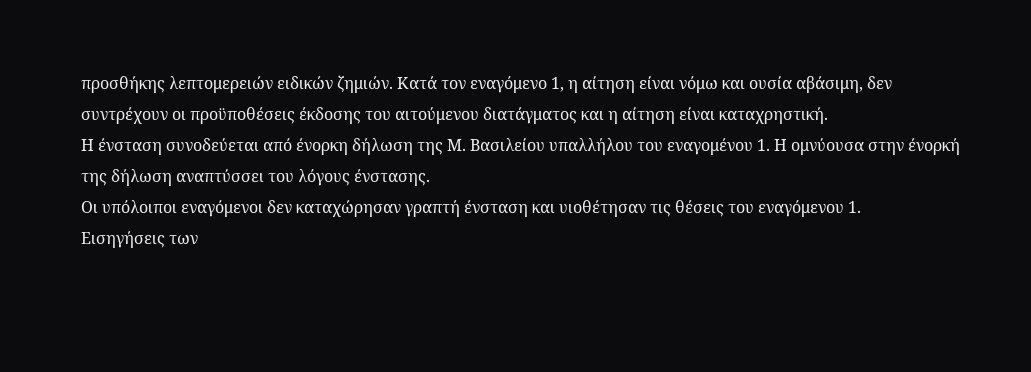προσθήκης λεπτομερειών ειδικών ζημιών. Κατά τον εναγόμενο 1, η αίτηση είναι νόμω και ουσία αβάσιμη, δεν συντρέχουν οι προϋποθέσεις έκδοσης του αιτούμενου διατάγματος και η αίτηση είναι καταχρηστική.
Η ένσταση συνοδεύεται από ένορκη δήλωση της Μ. Βασιλείου υπαλλήλου του εναγομένου 1. Η ομνύουσα στην ένορκή της δήλωση αναπτύσσει του λόγους ένστασης.
Οι υπόλοιποι εναγόμενοι δεν καταχώρησαν γραπτή ένσταση και υιοθέτησαν τις θέσεις του εναγόμενου 1.
Εισηγήσεις των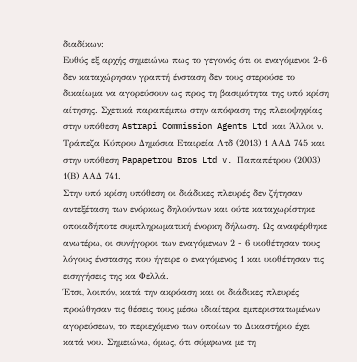διαδίκων:
Ευθύς εξ αρχής σημειώνω πως το γεγονός ότι οι εναγόμενοι 2-6 δεν καταχώρησαν γραπτή ένσταση δεν τους στερούσε το δικαίωμα να αγορεύσουν ως προς τη βασιμότητα της υπό κρίση αίτησης. Σχετικά παραπέμπω στην απόφαση της πλειοψηφίας στην υπόθεση Astrapi Commission Agents Ltd και Άλλοι ν. Τράπεζα Κύπρου Δημόσια Εταιρεία Λτδ (2013) 1 ΑΑΔ 745 και στην υπόθεση Papapetrou Bros Ltd v. Παπαπέτρου (2003) 1(Β) ΑΑΔ 741.
Στην υπό κρίση υπόθεση οι διάδικες πλευρές δεν ζήτησαν αντεξέταση των ενόρκως δηλούντων και ούτε καταχωρίστηκε οποιαδήποτε συμπληρωματική ένορκη δήλωση. Ως αναφέρθηκε ανωτέρω, οι συνήγοροι των εναγόμενων 2 - 6 υιοθέτησαν τους λόγους ένστασης που ήγειρε ο εναγόμενος 1 και υιοθέτησαν τις εισηγήσεις της κα Φελλά.
Έτσι, λοιπόν, κατά την ακρόαση και οι διάδικες πλευρές προώθησαν τις θέσεις τους μέσω ιδιαίτερα εμπεριστατωμένων αγορεύσεων, το περιεχόμενο των οποίων το Δικαστήριο έχει κατά νου. Σημειώνω, όμως, ότι σύμφωνα με τη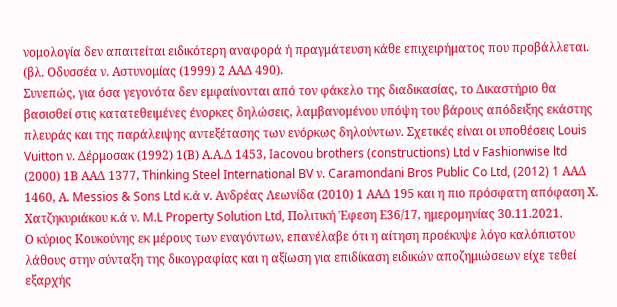νομολογία δεν απαιτείται ειδικότερη αναφορά ή πραγμάτευση κάθε επιχειρήματος που προβάλλεται. (βλ. Οδυσσέα ν. Αστυνομίας (1999) 2 ΑΑΔ 490).
Συνεπώς, για όσα γεγονότα δεν εμφαίνονται από τον φάκελο της διαδικασίας, το Δικαστήριο θα βασισθεί στις κατατεθειμένες ένορκες δηλώσεις, λαμβανομένου υπόψη του βάρους απόδειξης εκάστης πλευράς και της παράλειψης αντεξέτασης των ενόρκως δηλούντων. Σχετικές είναι οι υποθέσεις Louis Vuitton ν. Δέρμοσακ (1992) 1(Β) Α.Α.Δ 1453, Iacovou brothers (constructions) Ltd v Fashionwise ltd (2000) 1Β ΑΑΔ 1377, Thinking Steel International BV ν. Caramondani Bros Public Co Ltd, (2012) 1 ΑΑΔ 1460, Α. Messios & Sons Ltd κ.ά v. Ανδρέας Λεωνίδα (2010) 1 ΑΑΔ 195 και η πιο πρόσφατη απόφαση Χ. Χατζηκυριάκου κ.ά ν. M.L Property Solution Ltd, Πολιτική Έφεση Ε36/17, ημερομηνίας 30.11.2021.
Ο κύριος Κουκούνης εκ μέρους των εναγόντων, επανέλαβε ότι η αίτηση προέκυψε λόγο καλόπιστου λάθους στην σύνταξη της δικογραφίας και η αξίωση για επιδίκαση ειδικών αποζημιώσεων είχε τεθεί εξαρχής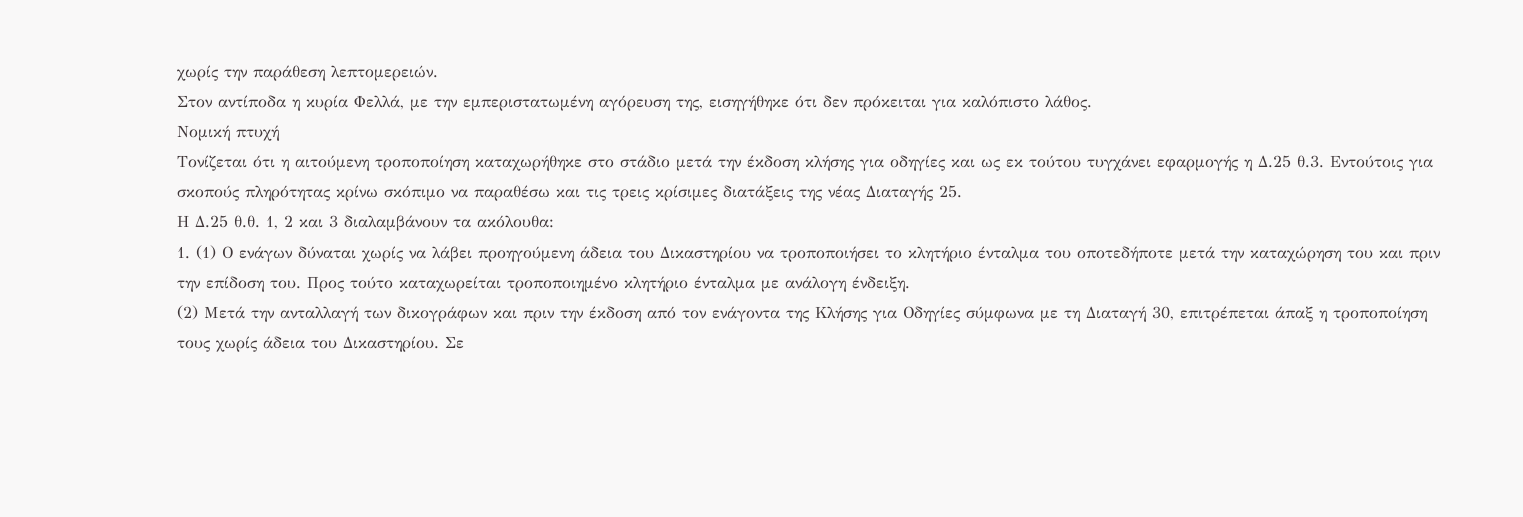χωρίς την παράθεση λεπτομερειών.
Στον αντίποδα η κυρία Φελλά, με την εμπεριστατωμένη αγόρευση της, εισηγήθηκε ότι δεν πρόκειται για καλόπιστο λάθος.
Νομική πτυχή
Τονίζεται ότι η αιτούμενη τροποποίηση καταχωρήθηκε στο στάδιο μετά την έκδοση κλήσης για οδηγίες και ως εκ τούτου τυγχάνει εφαρμογής η Δ.25 θ.3. Εντούτοις για σκοπούς πληρότητας κρίνω σκόπιμο να παραθέσω και τις τρεις κρίσιμες διατάξεις της νέας Διαταγής 25.
Η Δ.25 θ.θ. 1, 2 και 3 διαλαμβάνουν τα ακόλουθα:
1. (1) Ο ενάγων δύναται χωρίς να λάβει προηγούμενη άδεια του Δικαστηρίου να τροποποιήσει το κλητήριο ένταλμα του οποτεδήποτε μετά την καταχώρηση του και πριν την επίδοση του. Προς τούτο καταχωρείται τροποποιημένο κλητήριο ένταλμα με ανάλογη ένδειξη.
(2) Μετά την ανταλλαγή των δικογράφων και πριν την έκδοση από τον ενάγοντα της Κλήσης για Οδηγίες σύμφωνα με τη Διαταγή 30, επιτρέπεται άπαξ η τροποποίηση τους χωρίς άδεια του Δικαστηρίου. Σε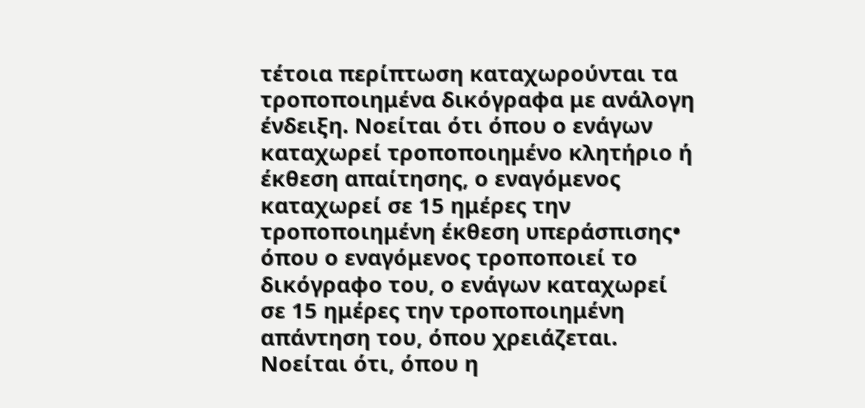τέτοια περίπτωση καταχωρούνται τα τροποποιημένα δικόγραφα με ανάλογη ένδειξη. Νοείται ότι όπου ο ενάγων καταχωρεί τροποποιημένο κλητήριο ή έκθεση απαίτησης, ο εναγόμενος καταχωρεί σε 15 ημέρες την τροποποιημένη έκθεση υπεράσπισης• όπου ο εναγόμενος τροποποιεί το δικόγραφο του, ο ενάγων καταχωρεί σε 15 ημέρες την τροποποιημένη απάντηση του, όπου χρειάζεται. Νοείται ότι, όπου η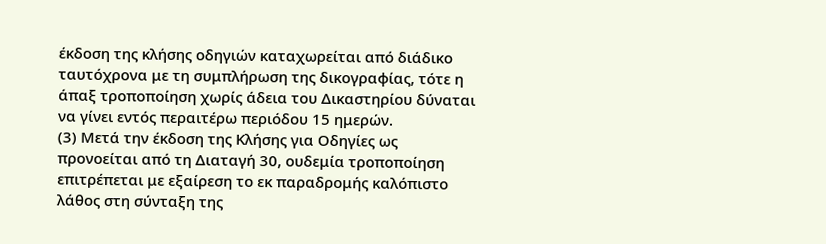έκδοση της κλήσης οδηγιών καταχωρείται από διάδικο ταυτόχρονα με τη συμπλήρωση της δικογραφίας, τότε η άπαξ τροποποίηση χωρίς άδεια του Δικαστηρίου δύναται να γίνει εντός περαιτέρω περιόδου 15 ημερών.
(3) Μετά την έκδοση της Κλήσης για Οδηγίες ως προνοείται από τη Διαταγή 30, ουδεμία τροποποίηση επιτρέπεται με εξαίρεση το εκ παραδρομής καλόπιστο λάθος στη σύνταξη της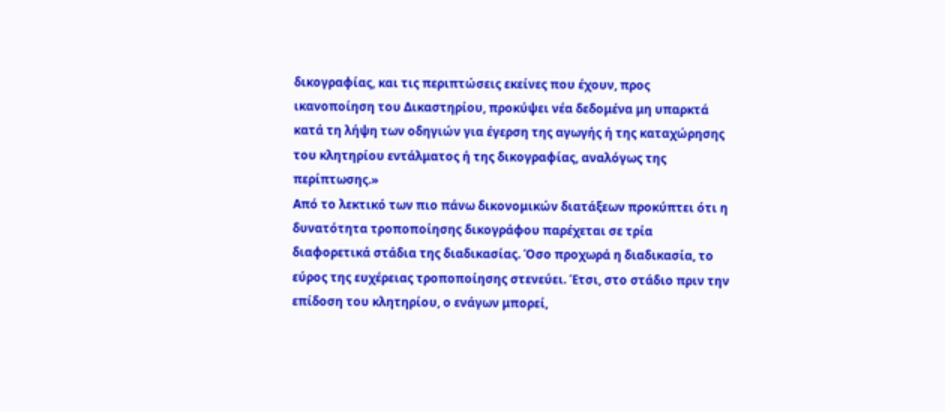δικογραφίας, και τις περιπτώσεις εκείνες που έχουν, προς ικανοποίηση του Δικαστηρίου, προκύψει νέα δεδομένα μη υπαρκτά κατά τη λήψη των οδηγιών για έγερση της αγωγής ή της καταχώρησης του κλητηρίου εντάλματος ή της δικογραφίας, αναλόγως της περίπτωσης.»
Από το λεκτικό των πιο πάνω δικονομικών διατάξεων προκύπτει ότι η δυνατότητα τροποποίησης δικογράφου παρέχεται σε τρία διαφορετικά στάδια της διαδικασίας. Όσο προχωρά η διαδικασία, το εύρος της ευχέρειας τροποποίησης στενεύει. Έτσι, στο στάδιο πριν την επίδοση του κλητηρίου, ο ενάγων μπορεί,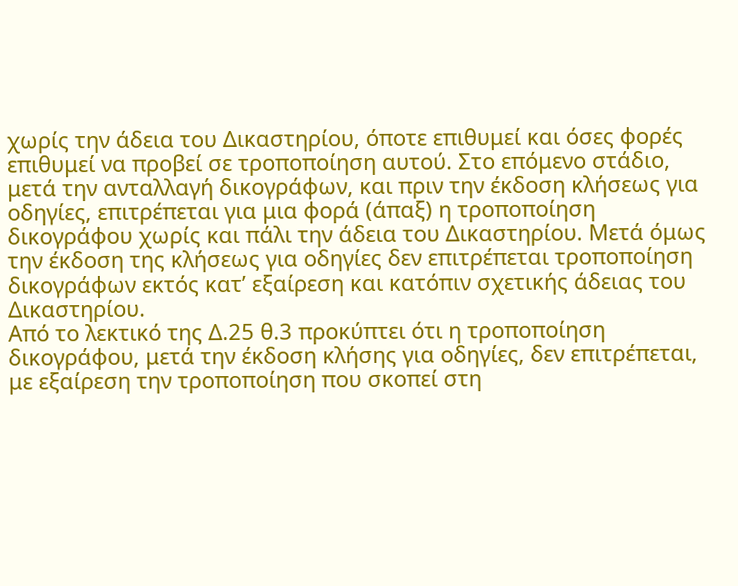χωρίς την άδεια του Δικαστηρίου, όποτε επιθυμεί και όσες φορές επιθυμεί να προβεί σε τροποποίηση αυτού. Στο επόμενο στάδιο, μετά την ανταλλαγή δικογράφων, και πριν την έκδοση κλήσεως για οδηγίες, επιτρέπεται για μια φορά (άπαξ) η τροποποίηση δικογράφου χωρίς και πάλι την άδεια του Δικαστηρίου. Μετά όμως την έκδοση της κλήσεως για οδηγίες δεν επιτρέπεται τροποποίηση δικογράφων εκτός κατ’ εξαίρεση και κατόπιν σχετικής άδειας του Δικαστηρίου.
Από το λεκτικό της Δ.25 θ.3 προκύπτει ότι η τροποποίηση δικογράφου, μετά την έκδοση κλήσης για οδηγίες, δεν επιτρέπεται, με εξαίρεση την τροποποίηση που σκοπεί στη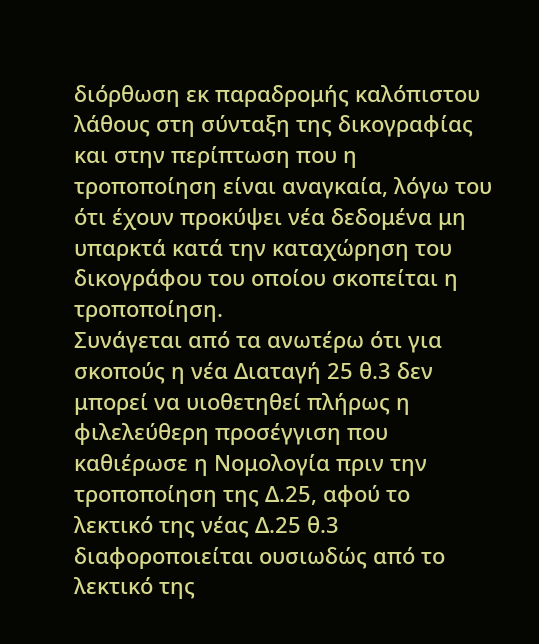διόρθωση εκ παραδρομής καλόπιστου λάθους στη σύνταξη της δικογραφίας και στην περίπτωση που η τροποποίηση είναι αναγκαία, λόγω του ότι έχουν προκύψει νέα δεδομένα μη υπαρκτά κατά την καταχώρηση του δικογράφου του οποίου σκοπείται η τροποποίηση.
Συνάγεται από τα ανωτέρω ότι για σκοπούς η νέα Διαταγή 25 θ.3 δεν μπορεί να υιοθετηθεί πλήρως η φιλελεύθερη προσέγγιση που καθιέρωσε η Νομολογία πριν την τροποποίηση της Δ.25, αφού το λεκτικό της νέας Δ.25 θ.3 διαφοροποιείται ουσιωδώς από το λεκτικό της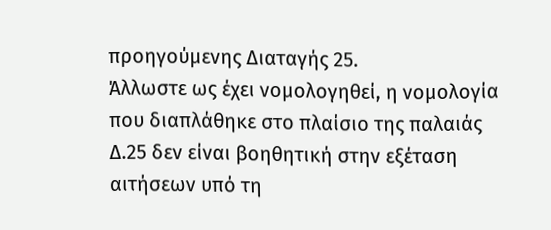προηγούμενης Διαταγής 25.
Άλλωστε ως έχει νομολογηθεί, η νομολογία που διαπλάθηκε στο πλαίσιο της παλαιάς Δ.25 δεν είναι βοηθητική στην εξέταση αιτήσεων υπό τη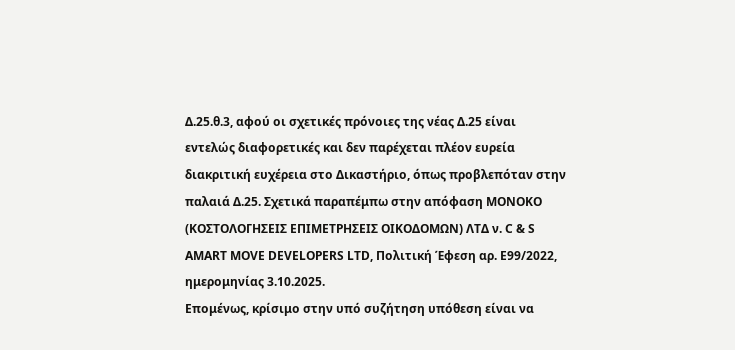Δ.25.θ.3, αφού οι σχετικές πρόνοιες της νέας Δ.25 είναι εντελώς διαφορετικές και δεν παρέχεται πλέον ευρεία διακριτική ευχέρεια στο Δικαστήριο, όπως προβλεπόταν στην παλαιά Δ.25. Σχετικά παραπέμπω στην απόφαση MONOKO (ΚΟΣΤΟΛΟΓΗΣΕΙΣ ΕΠΙΜΕΤΡΗΣΕΙΣ ΟΙΚΟΔΟΜΩΝ) ΛΤΔ ν. C & S AMART MOVE DEVELOPERS LTD, Πολιτική Έφεση αρ. Ε99/2022, ημερομηνίας 3.10.2025.
Επομένως, κρίσιμο στην υπό συζήτηση υπόθεση είναι να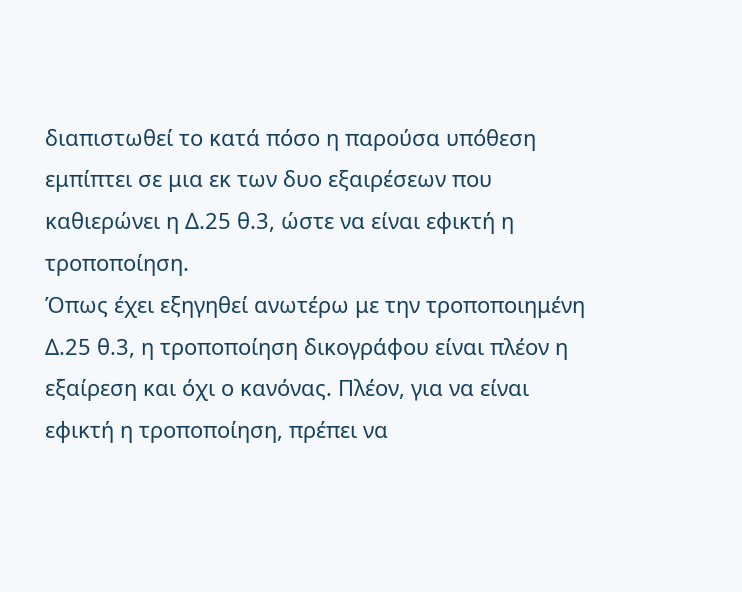διαπιστωθεί το κατά πόσο η παρούσα υπόθεση εμπίπτει σε μια εκ των δυο εξαιρέσεων που καθιερώνει η Δ.25 θ.3, ώστε να είναι εφικτή η τροποποίηση.
Όπως έχει εξηγηθεί ανωτέρω με την τροποποιημένη Δ.25 θ.3, η τροποποίηση δικογράφου είναι πλέον η εξαίρεση και όχι ο κανόνας. Πλέον, για να είναι εφικτή η τροποποίηση, πρέπει να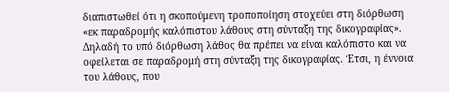διαπιστωθεί ότι η σκοπούμενη τροποποίηση στοχεύει στη διόρθωση «εκ παραδρομής καλόπιστου λάθους στη σύνταξη της δικογραφίας». Δηλαδή το υπό διόρθωση λάθος θα πρέπει να είναι καλόπιστο και να οφείλεται σε παραδρομή στη σύνταξη της δικογραφίας. Έτσι, η έννοια του λάθους, που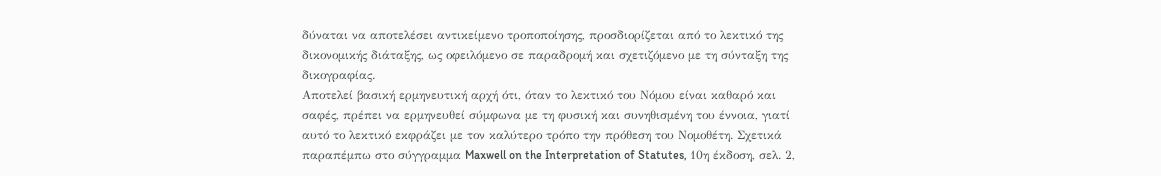δύναται να αποτελέσει αντικείμενο τροποποίησης, προσδιορίζεται από το λεκτικό της δικονομικής διάταξης, ως οφειλόμενο σε παραδρομή και σχετιζόμενο με τη σύνταξη της δικογραφίας.
Αποτελεί βασική ερμηνευτική αρχή ότι, όταν το λεκτικό του Νόμου είναι καθαρό και σαφές, πρέπει να ερμηνευθεί σύμφωνα με τη φυσική και συνηθισμένη του έννοια, γιατί αυτό το λεκτικό εκφράζει με τον καλύτερο τρόπο την πρόθεση του Νομοθέτη. Σχετικά παραπέμπω στο σύγγραμμα Maxwell on the Interpretation of Statutes, 10η έκδοση, σελ. 2,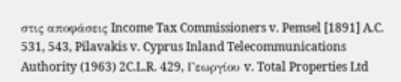στις αποφάσεις Income Tax Commissioners v. Pemsel [1891] A.C. 531, 543, Pilavakis v. Cyprus Inland Telecommunications Authority (1963) 2C.L.R. 429, Γεωργίου v. Total Properties Ltd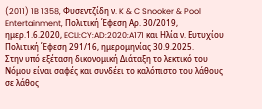(2011) 1B 1358, Φυσεντζίδη ν. K & C Snooker & Pool Entertainment, Πολιτική Έφεση Αρ. 30/2019, ημερ.1.6.2020, ECLI:CY:AD:2020:A171 και Ηλία ν. Ευτυχίου Πολιτική Έφεση 291/16, ημερομηνίας 30.9.2025.
Στην υπό εξέταση δικονομική Διάταξη το λεκτικό του Νόμου είναι σαφές και συνδέει το καλόπιστο του λάθους σε λάθος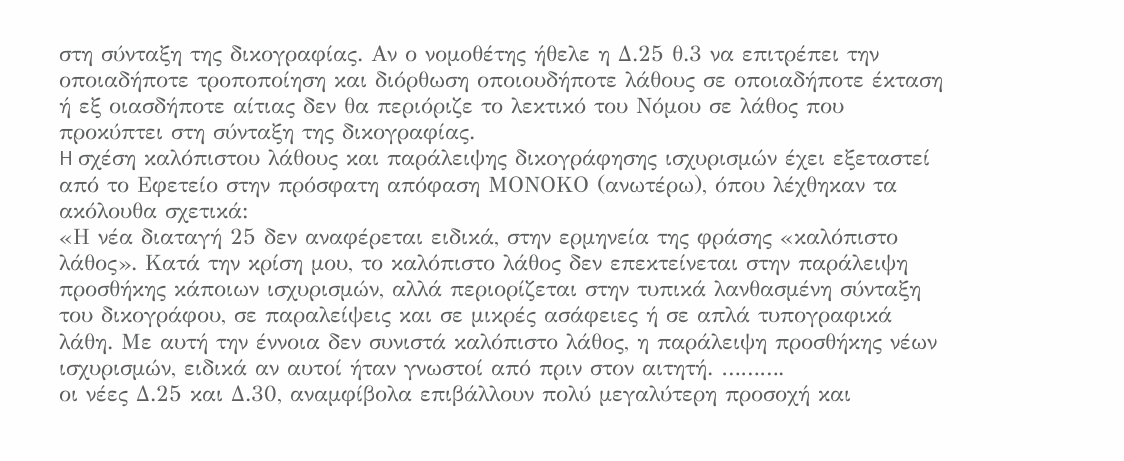στη σύνταξη της δικογραφίας. Αν ο νομοθέτης ήθελε η Δ.25 θ.3 να επιτρέπει την οποιαδήποτε τροποποίηση και διόρθωση οποιουδήποτε λάθους σε οποιαδήποτε έκταση ή εξ οιασδήποτε αίτιας δεν θα περιόριζε το λεκτικό του Νόμου σε λάθος που προκύπτει στη σύνταξη της δικογραφίας.
H σχέση καλόπιστου λάθους και παράλειψης δικογράφησης ισχυρισμών έχει εξεταστεί από το Εφετείο στην πρόσφατη απόφαση ΜΟΝΟΚΟ (ανωτέρω), όπου λέχθηκαν τα ακόλουθα σχετικά:
«Η νέα διαταγή 25 δεν αναφέρεται ειδικά, στην ερμηνεία της φράσης «καλόπιστο λάθος». Κατά την κρίση μου, το καλόπιστο λάθος δεν επεκτείνεται στην παράλειψη προσθήκης κάποιων ισχυρισμών, αλλά περιορίζεται στην τυπικά λανθασμένη σύνταξη του δικογράφου, σε παραλείψεις και σε μικρές ασάφειες ή σε απλά τυπογραφικά λάθη. Με αυτή την έννοια δεν συνιστά καλόπιστο λάθος, η παράλειψη προσθήκης νέων ισχυρισμών, ειδικά αν αυτοί ήταν γνωστοί από πριν στον αιτητή. ……….
οι νέες Δ.25 και Δ.30, αναμφίβολα επιβάλλουν πολύ μεγαλύτερη προσοχή και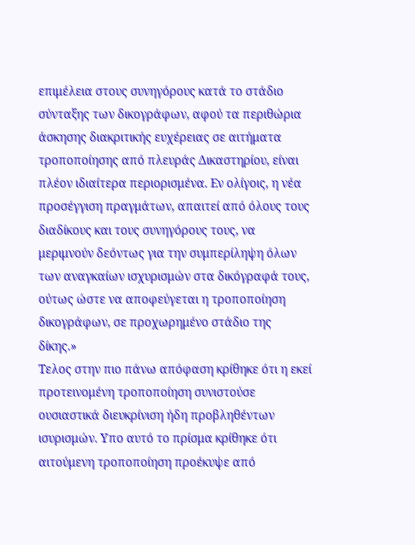επιμέλεια στους συνηγόρους κατά το στάδιο σύνταξης των δικογράφων, αφού τα περιθώρια άσκησης διακριτικής ευχέρειας σε αιτήματα τροποποίησης από πλευράς Δικαστηρίου, είναι πλέον ιδιαίτερα περιορισμένα. Εν ολίγοις, η νέα προσέγγιση πραγμάτων, απαιτεί από όλους τους διαδίκους και τους συνηγόρους τους, να μεριμνούν δεόντως για την συμπερίληψη όλων των αναγκαίων ισχυρισμών στα δικόγραφά τους, ούτως ώστε να αποφεύγεται η τροποποίηση δικογράφων, σε προχωρημένο στάδιο της δίκης.»
Τελος στην πιο πάνω απόφαση κρίθηκε ότι η εκεί προτεινομένη τροποποίηση συνιστούσε ουσιαστικά διευκρίνιση ήδη προβληθέντων ισυρισμών. Υπο αυτό το πρίσμα κρίθηκε ότι αιτούμενη τροποποίηση προέκυψε από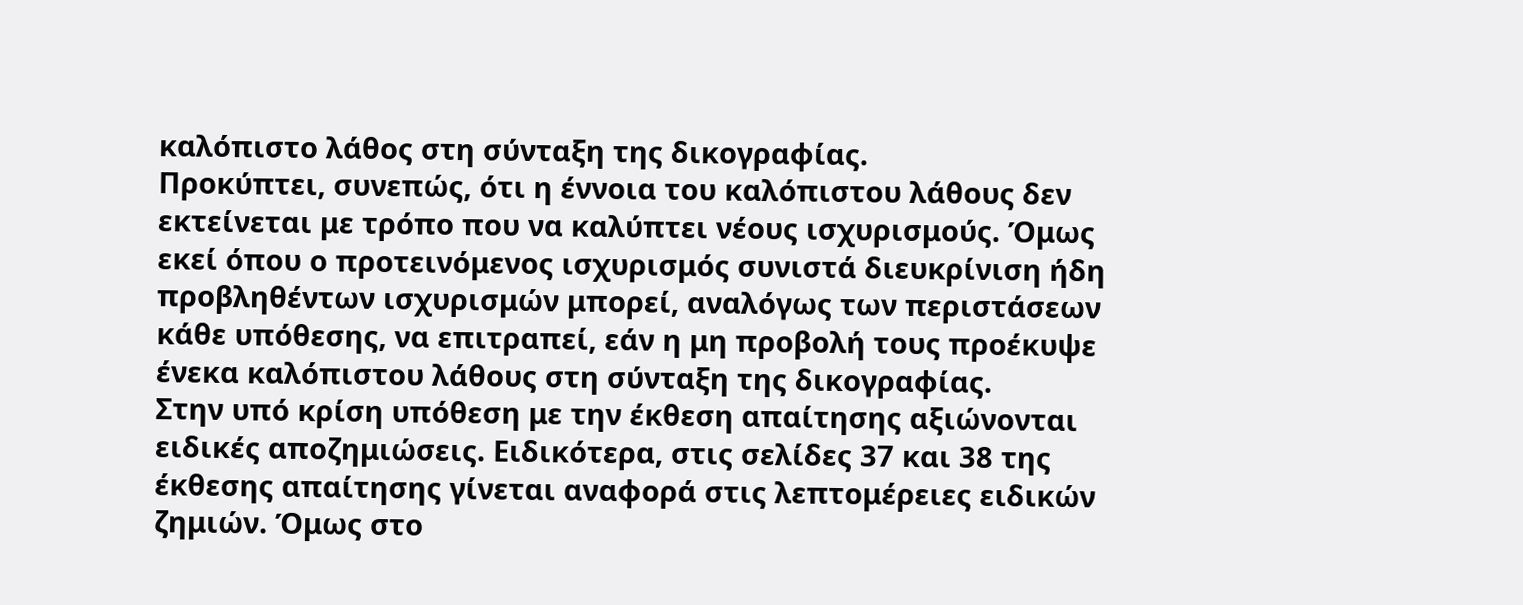καλόπιστο λάθος στη σύνταξη της δικογραφίας.
Προκύπτει, συνεπώς, ότι η έννοια του καλόπιστου λάθους δεν εκτείνεται με τρόπο που να καλύπτει νέους ισχυρισμούς. Όμως εκεί όπου ο προτεινόμενος ισχυρισμός συνιστά διευκρίνιση ήδη προβληθέντων ισχυρισμών μπορεί, αναλόγως των περιστάσεων κάθε υπόθεσης, να επιτραπεί, εάν η μη προβολή τους προέκυψε ένεκα καλόπιστου λάθους στη σύνταξη της δικογραφίας.
Στην υπό κρίση υπόθεση με την έκθεση απαίτησης αξιώνονται ειδικές αποζημιώσεις. Ειδικότερα, στις σελίδες 37 και 38 της έκθεσης απαίτησης γίνεται αναφορά στις λεπτομέρειες ειδικών ζημιών. Όμως στο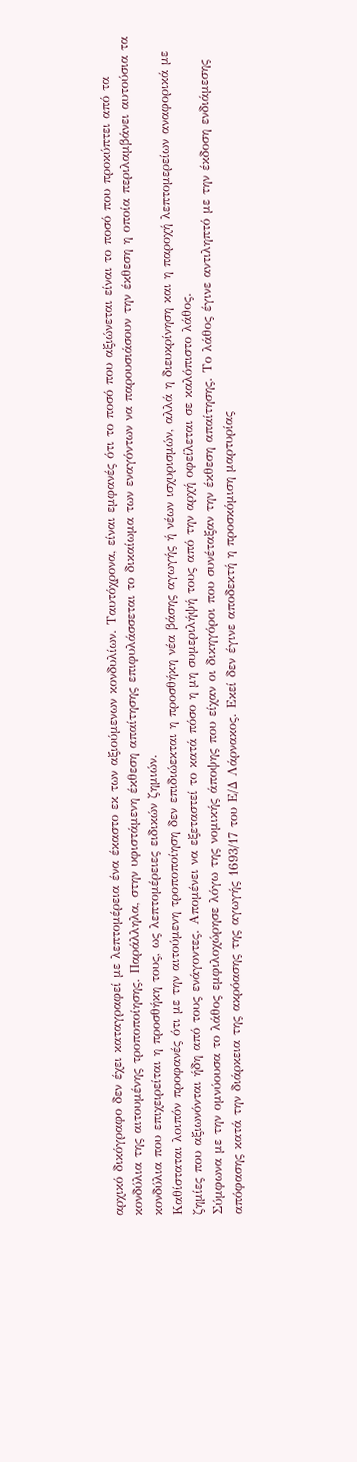αρχικό δικόγραφο δεν έχει καταγραφεί με λεπτομέρεια ένα έκαστο εκ των αξιούμενων κονδυλίων. Ταυτόχρονα, είναι εμφανές ότι το ποσό που αξιώνεται είναι το ποσό που προκύπτει από τα κονδύλια της αιτουμένης τροποποίησης. Παράλληλα, στην υφιστάμενη έκθεση απαίτησης επιφυλάσσεται το δικαίωμα των εναγόντων να παρουσιάσουν την έκθεση η οποία περιλαμβάνει αυτούσια τα κονδύλια που επιχειρείται η προσθήκη τους, ως λεπτομέρειες ειδικών ζημιών.
Καθίσταται λοιπόν προφανές ότι με την αιτούμενη τροποποίηση δεν επιδιώεκται η προσθήκη νέα βάσης αγωγής ή νέων ισχυρισμών, αλλά η διευκρίνηση και η παροχή λεπτομερείων αναφορικά με ζημίες που αξιωνόνται ήδη από τους ενάγοντες. Απομένει να εξεταστεί το κατά πόσο η μη συμεριλήψή τους από την αρχή οφείλεται σε καλόπιστο λάθος.
Σύμφωνα με την ομνύουσα το λάθος εμφιλοχώρησε λόγω της νομικής άποψης που είχαν οι δικηγόροι που συνέταξαν την έκθεση απαίτησης. Το λάθος έγινε αντιληπτό με την έκδοση ενδιάμεσης απόφασης κατά την διάρκεια της ακρόασης της αγωγής 1693/17 του Ε/Δ Λάρνακος. Εκεί δεν έγινε αποδεκτή η προσκόμιση μαρτυρίας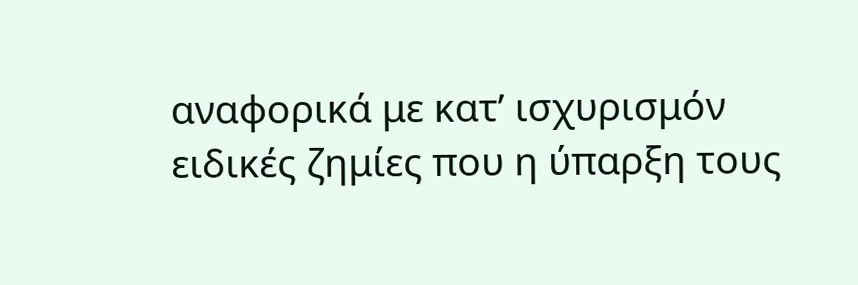αναφορικά με κατ’ ισχυρισμόν ειδικές ζημίες που η ύπαρξη τους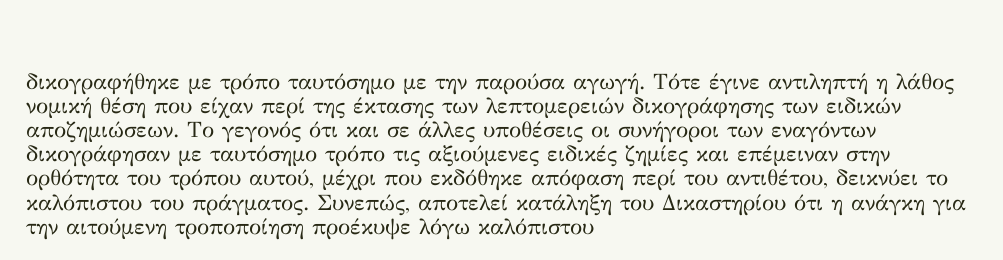δικογραφήθηκε με τρόπο ταυτόσημο με την παρούσα αγωγή. Τότε έγινε αντιληπτή η λάθος νομική θέση που είχαν περί της έκτασης των λεπτομερειών δικογράφησης των ειδικών αποζημιώσεων. Το γεγονός ότι και σε άλλες υποθέσεις οι συνήγοροι των εναγόντων δικογράφησαν με ταυτόσημο τρόπο τις αξιούμενες ειδικές ζημίες και επέμειναν στην ορθότητα του τρόπου αυτού, μέχρι που εκδόθηκε απόφαση περί του αντιθέτου, δεικνύει το καλόπιστου του πράγματος. Συνεπώς, αποτελεί κατάληξη του Δικαστηρίου ότι η ανάγκη για την αιτούμενη τροποποίηση προέκυψε λόγω καλόπιστου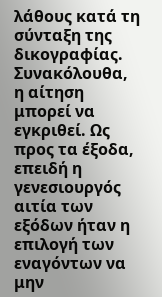λάθους κατά τη σύνταξη της δικογραφίας.
Συνακόλουθα, η αίτηση μπορεί να εγκριθεί. Ως προς τα έξοδα, επειδή η γενεσιουργός αιτία των εξόδων ήταν η επιλογή των εναγόντων να μην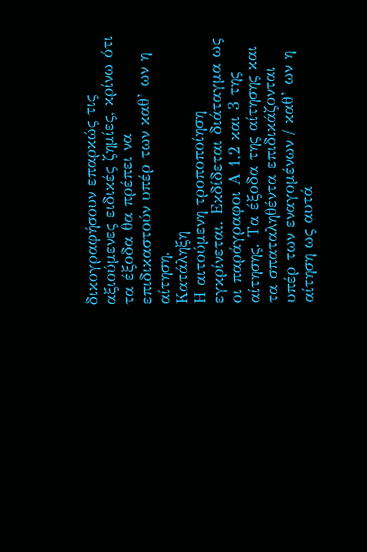δικογραφήσουν επαρκώς τις αξιούμενες ειδικές ζημίες, κρίνω ότι τα έξοδα θα πρέπει να επιδικαστούν υπέρ των καθ’ ων η αίτηση.
Κατάληξη
Η αιτούμενη τροποποίηση εγκρίνεται. Εκδίδεται διάταγμα ως οι παράγραφοι Α 1,2 και 3 της αίτησης. Τα έξοδα της αίτησης και τα σπαταληθέντα επιδικάζονται υπέρ των εναγομένων / καθ’ ων η αίτηση ως αυτά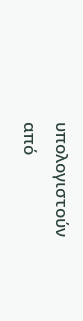υπολογιστούν από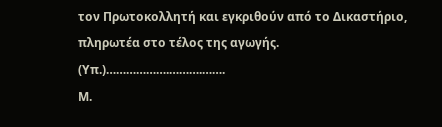τον Πρωτοκολλητή και εγκριθούν από το Δικαστήριο, πληρωτέα στο τέλος της αγωγής.
(Υπ.)……………….……….…….
Μ.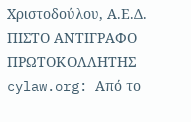Χριστοδούλου, Α.Ε.Δ.
ΠΙΣΤΟ ΑΝΤΙΓΡΑΦΟ
ΠΡΩΤΟΚΟΛΛΗΤΗΣ
cylaw.org: Από το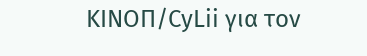ΚΙΝOΠ/CyLii για τον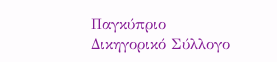Παγκύπριο Δικηγορικό Σύλλογο